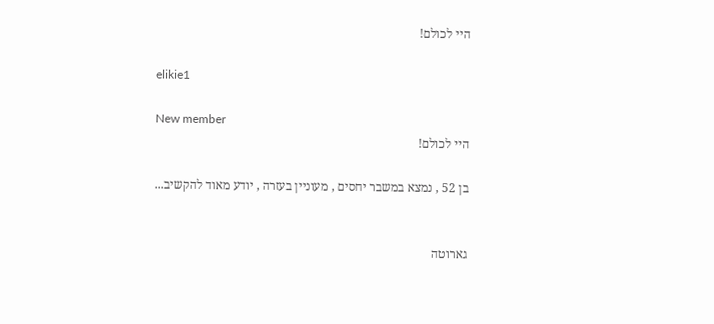היי לכולם!

elikie1

New member
היי לכולם!

בן 52 , נמצא במשבר יחסים , מעוניין בעזרה , יודע מאוד להקשיב...


גארוטה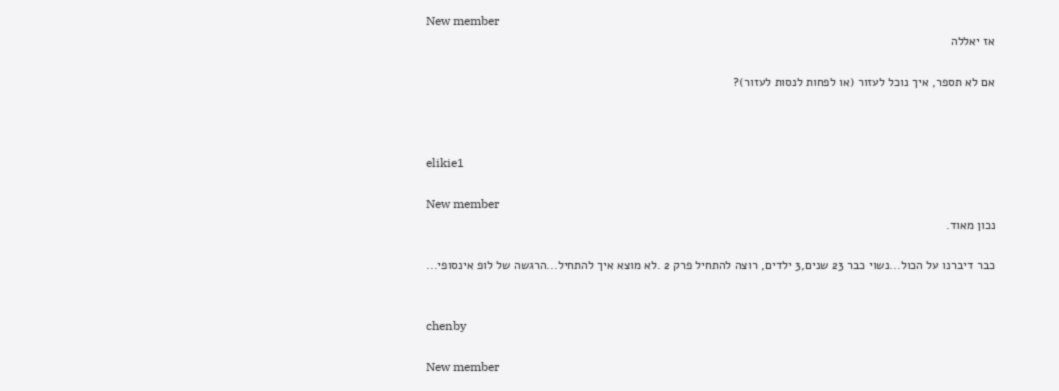New member
אז יאללה

אם לא תספר, איך נוכל לעזור (או לפחות לנסות לעזור)?



elikie1

New member
נכון מאוד.

כבר דיברנו על הכול...נשוי כבר 23 שנים,3 ילדים, רוצה להתחיל פרק 2 .לא מוצא איך להתחיל...הרגשה של לופ אינסופי...


chenby

New member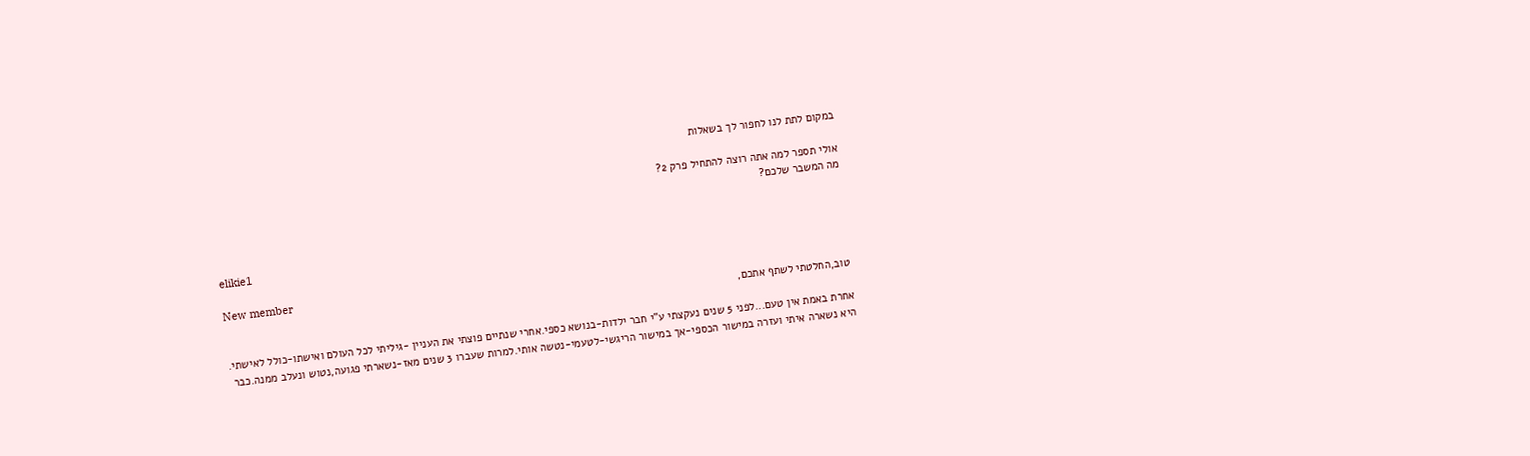במקום לתת לנו לחפור לך בשאלות

אולי תספר למה אתה רוצה להתחיל פרק 2?
מה המשבר שלכם?


elikie1

New member
טוב,החלטתי לשתף אתכם,

אחרת באמת אין טעם...לפני 5 שנים נעקצתי ע"י חבר ילדות-בנושא כספי.אחרי שנתיים פוצתי את העניין -גיליתי לכל העולם ואישתו-כולל לאישתי.
היא נשארה איתי ועזרה במישור הכספי-אך במישור הריגשי-לטעמי-נטשה אותי.למרות שעברו 3 שנים מאז-נשארתי פגועה,נטוש ונעלב ממנה.כבר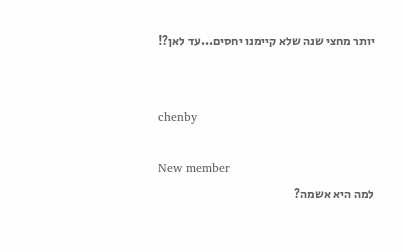יותר מחצי שנה שלא קיימנו יחסים...עד לאן?!


chenby

New member
למה היא אשמה?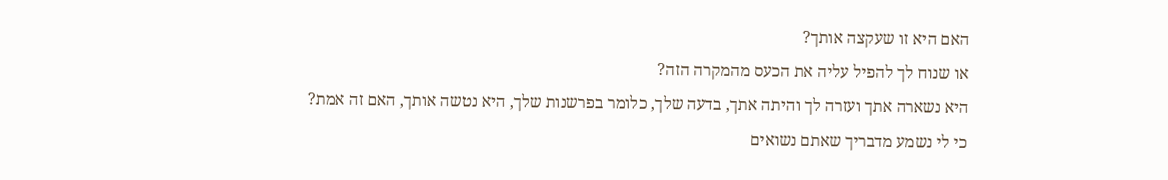האם היא זו שעקצה אותך?
או שנוח לך להפיל עליה את הכעס מהמקרה הזה?
היא נשארה אתך ועזרה לך והיתה אתך, בדעה שלך, כלומר בפרשנות שלך, היא נטשה אותך, האם זה אמת? כי לי נשמע מדבריך שאתם נשואים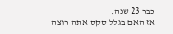כבר 23 שנה.
אז האם בגלל סקס אתה רוצה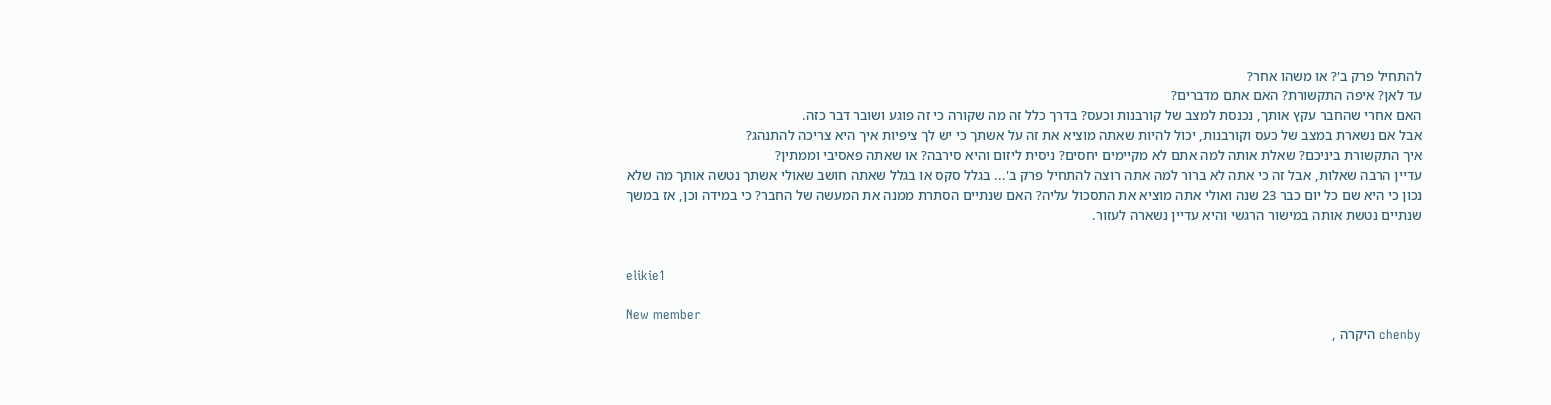להתחיל פרק ב'? או משהו אחר?
עד לאן? איפה התקשורת? האם אתם מדברים?
האם אחרי שהחבר עקץ אותך, נכנסת למצב של קורבנות וכעס? בדרך כלל זה מה שקורה כי זה פוגע ושובר דבר כזה.
אבל אם נשארת במצב של כעס וקורבנות, יכול להיות שאתה מוציא את זה על אשתך כי יש לך ציפיות איך היא צריכה להתנהג?
איך התקשורת ביניכם? שאלת אותה למה אתם לא מקיימים יחסים? ניסית ליזום והיא סירבה? או שאתה פאסיבי וממתין?
עדיין הרבה שאלות, אבל זה כי אתה לא ברור למה אתה רוצה להתחיל פרק ב'... בגלל סקס או בגלל שאתה חושב שאולי אשתך נטשה אותך מה שלא נכון כי היא שם כל יום כבר 23 שנה ואולי אתה מוציא את התסכול עליה? האם שנתיים הסתרת ממנה את המעשה של החבר? כי במידה וכן, אז במשך שנתיים נטשת אותה במישור הרגשי והיא עדיין נשארה לעזור.


elikie1

New member
chenby היקרה ,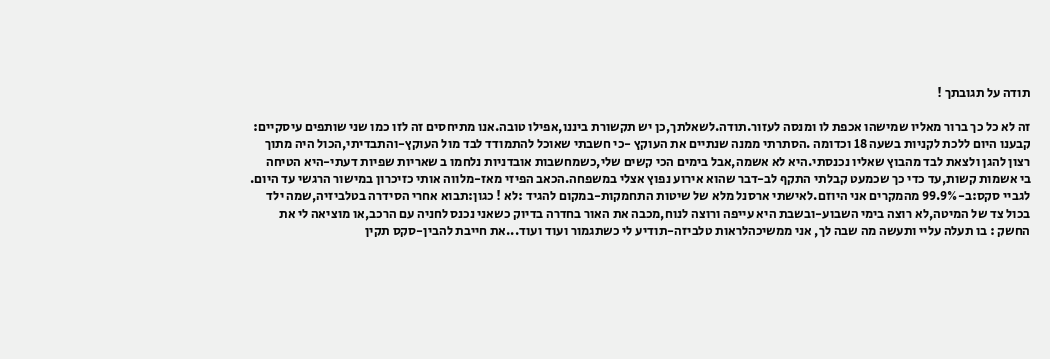תודה על תגובתך !

זה לא כל כך ברור מאליו שמישהו אכפת לו ומנסה לעזור.תודה.לשאלתך,כן יש תקשורת ביננו,אפילו טובה.אנו מתיחסים זה לזו כמו שני שותפים עיסקיים:
קבענו היום ללכת לקניות בשעה 18 וכדומה .הסתרתי ממנה שנתיים את העוקץ -כי חשבתי שאוכל להתמודד לבד מול העוקץ-והתבדיתי,הכול היה מתוך
רצון להגן ולצאת לבד מהבוץ שאליו נכנסתי.היא לא אשמה,אבל בימים הכי קשים שלי,כשמחשבות אובדניות נלחמו ב שאריות שפיות דעתי-היא הטיחה
בי אשמות קשות,עד כדי כך שכמעט קבלתי התקף לב-דבר שהוא אירוע נפוץ אצלי במשפחה.הכאב הפיזי מאז-מלווה אותי כזיכרון במישור הרגשי עד היום.
לגביי סקס:ב-99.9% מהמקרים אני היוזם.לאישתי ארסנל מלא של שיטות התחמקות-במקום להגיד :לא ! כגון:תבוא אחרי הסידרה בטלביזיה,שמה ילד
בכול צד של המיטה,לא רוצה בימי השבוע-ובשבת היא עייפה ורוצה לנוח,מכבה את האור בחדרה בדיוק כשאני נכנס לחניה עם הרכב,או מוציאה לי את
החשק : בו תעלה עליי ותעשה מה שבה לך, אני ממשיכהלראות טלביזה-תודיע לי כשתגמור ועוד ועוד...את חייבת להבין-סקס תקין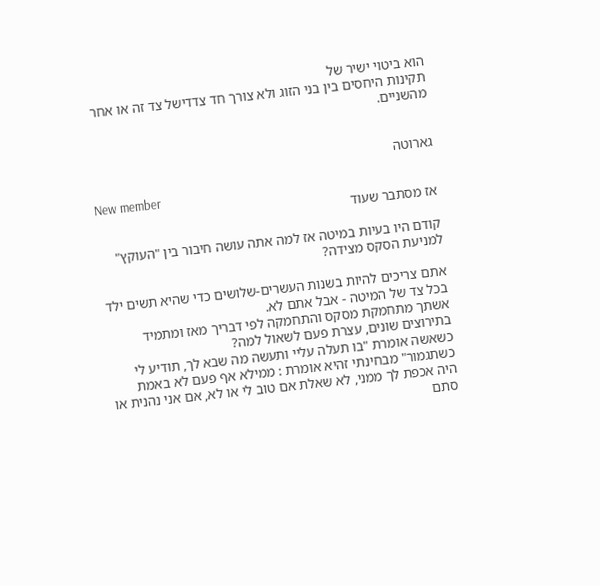הוא ביטוי ישיר של
תקינות היחסים בין בני הזוג ולא צורך חד צדדישל צד זה או אחר מהשניים.


גארוטה

New member
אז מסתבר שעוד

קודם היו בעיות במיטה אז למה אתה עושה חיבור בין "העוקץ" למניעת הסקס מצידה?

אתם צריכים להיות בשנות העשרים-שלושים כדי שהיא תשים ילד בכל צד של המיטה - אבל אתם לא.
אשתך מתחמקת מסקס והתחמקה לפי דבריך מאז ומתמיד בתירוצים שונים, עצרת פעם לשאול למה?
כשאשה אומרת "בו תעלה עליי ותעשה מה שבא לך, תודיע לי כשתגמור" מבחינתי זהיא אומרת : ממילא אף פעם לא באמת
היה אכפת לך ממני, לא שאלת אם טוב לי או לא, אם אני נהנית או סתם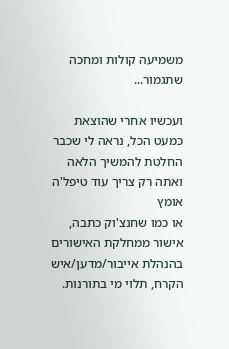משמיעה קולות ומחכה שתגמור...

ועכשיו אחרי שהוצאת כמעט הכל, נראה לי שכבר החלטת להמשיך הלאה ואתה רק צריך עוד טיפל'ה אומץ
או כמו שחנצ'וק כתבה, אישור ממחלקת האישורים בהנהלת אייבור/מדען/איש הקרח, תלוי מי בתורנות.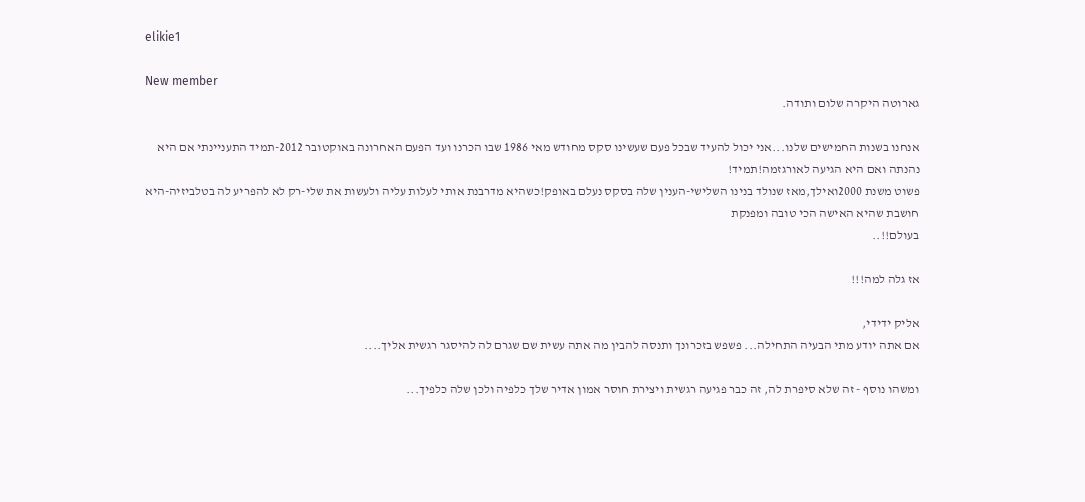elikie1

New member
גארוטה היקרה שלום ותודה.

אנחנו בשנות החמישים שלנו...אני יכול להעיד שבכל פעם שעשינו סקס מחודש מאי 1986 שבו הכרנו ועד הפעם האחרונה באוקטובר 2012-תמיד התעניינתי אם היא נהנתה ואם היא הגיעה לאורגזמה!תמיד!
פשוט משנת 2000ואילך,מאז שנולד בנינו השלישי-הענין שלה בסקס נעלם באופק!כשהיא מדרבנת אותי לעלות עליה ולעשות את שלי-רק לא להפריע לה בטלביזיה-היא חושבת שהיא האישה הכי טובה ומפנקת
בעולם!!..

אז גלה למה!!!

אליק ידידי,
אם אתה יודע מתי הבעיה התחילה... פשפש בזכרונך ותנסה להבין מה אתה עשית שם שגרם לה להיסגר רגשית אליך....

ומשהו נוסף - זה שלא סיפרת לה, זה כבר פגיעה רגשית ויצירת חוסר אמון אדיר שלך כלפיה ולכן שלה כלפיך...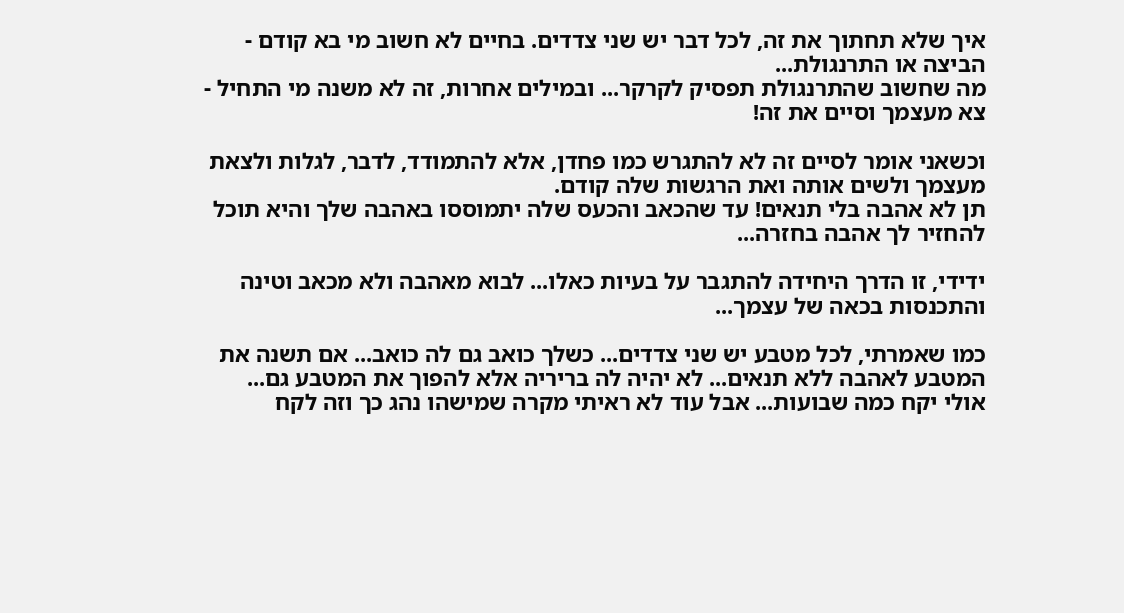איך שלא תחתוך את זה, לכל דבר יש שני צדדים. בחיים לא חשוב מי בא קודם - הביצה או התרנגולת...
מה שחשוב שהתרנגולת תפסיק לקרקר... ובמילים אחרות, זה לא משנה מי התחיל - צא מעצמך וסיים את זה!

וכשאני אומר לסיים זה לא להתגרש כמו פחדן, אלא להתמודד, לדבר, לגלות ולצאת מעצמך ולשים אותה ואת הרגשות שלה קודם.
תן לא אהבה בלי תנאים! עד שהכאב והכעס שלה יתמוססו באהבה שלך והיא תוכל להחזיר לך אהבה בחזרה...

ידידי, זו הדרך היחידה להתגבר על בעיות כאלו... לבוא מאהבה ולא מכאב וטינה והתכנסות בכאה של עצמך...

כמו שאמרתי, לכל מטבע יש שני צדדים... כשלך כואב גם לה כואב... אם תשנה את המטבע לאהבה ללא תנאים... לא יהיה לה בריריה אלא להפוך את המטבע גם...
אולי יקח כמה שבועות... אבל עוד לא ראיתי מקרה שמישהו נהג כך וזה לקח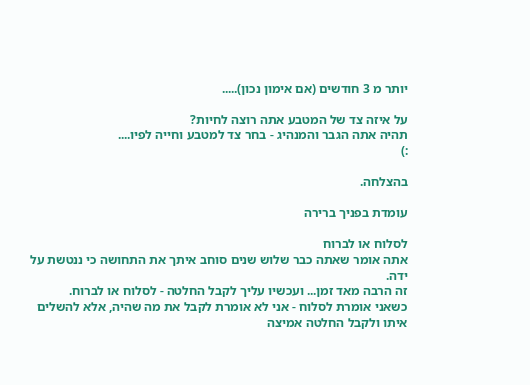יותר מ 3 חודשים (אם אימון נכון).....

על איזה צד של המטבע אתה רוצה לחיות?
תהיה אתה הגבר והמנהיג - בחר צד למטבע וחייה לפיו....
:)

בהצלחה.

עומדת בפניך ברירה

לסלוח או לברוח
אתה אומר שאתה כבר שלוש שנים סוחב איתך את התחושה כי ננטשת על ידה.
זה הרבה מאד זמן... ועכשיו עליך לקבל החלטה - לסלוח או לברוח.
כשאני אומרת לסלוח - אני לא אומרת לקבל את מה שהיה, אלא להשלים איתו ולקבל החלטה אמיצה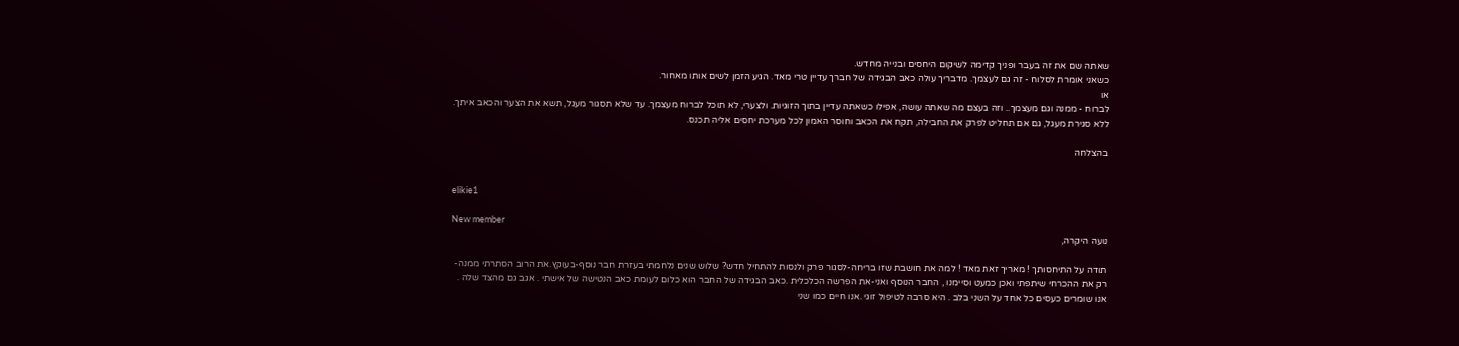שאתה שם את זה בעבר ופניך קדימה לשיקום היחסים ובנייה מחדש.
כשאני אומרת לסלוח - זה גם לעצמך. מדבריך עולה כאב הבגידה של חברך עדיין טרי מאד. הגיע הזמן לשים אותו מאחור.
או
לברוח - ממנה וגם מעצמך.. וזה בעצם מה שאתה עושה, אפילו כשאתה עדיין בתוך הזוגיות. ולצערי, לא תוכל לברוח מעצמך. עד שלא תסגור מעגל, תשא את הצער והכאב איתך.
ללא סגירת מעגל, גם אם תחליט לפרק את החבילה, תקח את הכאב וחוסר האמון לכל מערכת יחסים אליה תכנס.

בהצלחה


elikie1

New member
נועה היקרה,

תודה על התיחסותך ! מאריך זאת מאד ! למה את חושבת שזו בריחה-לסגור פרק ולנסות להתחיל חדש? שלוש שנים נלחמתי בעזרת חבר נוסף-בעוקץ.את הרוב הסתרתי ממנה-
רק את ההכרחי שיתפתי ואכן כמעט וסיימנו , החבר הנוסף ואני-את הפרשה הכלכלית .כאב הבגידה של החבר הוא כלום לעומת כאב הנטישה של אישתי . אגב גם מהצד שלה .
אנו שומרים כעסים כל אחד על השני בלב . היא סרבה לטיפול זוגי .אנו חיים כמו שני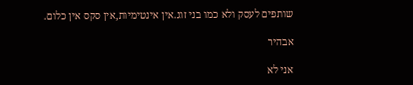שותפים לעסק ולא כמו בני זוג.אין אינטימיות,אין סקס אין כלום.

אבהיר

אני לא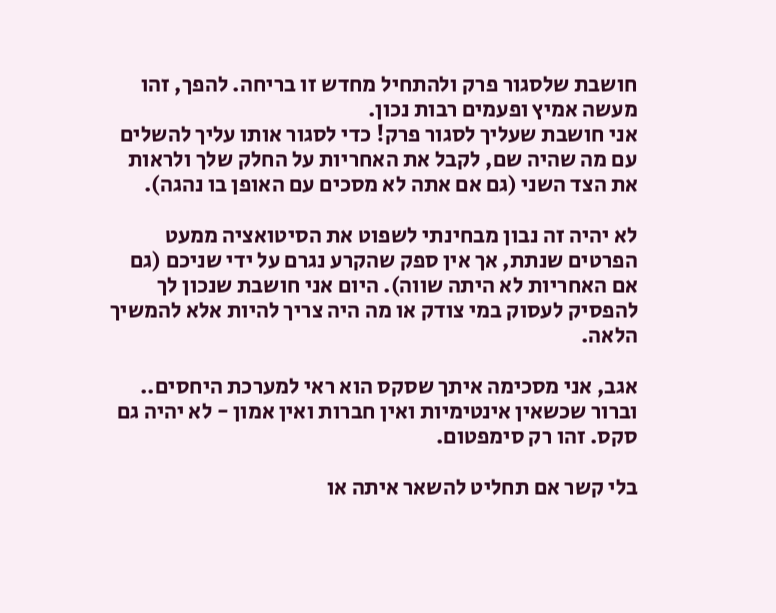חושבת שלסגור פרק ולהתחיל מחדש זו בריחה. להפך, זהו מעשה אמיץ ופעמים רבות נכון.
אני חושבת שעליך לסגור פרק! כדי לסגור אותו עליך להשלים עם מה שהיה שם, לקבל את האחריות על החלק שלך ולראות את הצד השני (גם אם אתה לא מסכים עם האופן בו נהגה).

לא יהיה זה נבון מבחינתי לשפוט את הסיטואציה ממעט הפרטים שנתת, אך אין ספק שהקרע נגרם על ידי שניכם (גם אם האחריות לא היתה שווה). היום אני חושבת שנכון לך להפסיק לעסוק במי צודק או מה היה צריך להיות אלא להמשיך הלאה.

אגב, אני מסכימה איתך שסקס הוא ראי למערכת היחסים.. וברור שכשאין אינטימיות ואין חברות ואין אמון - לא יהיה גם סקס. זהו רק סימפטום.

בלי קשר אם תחליט להשאר איתה או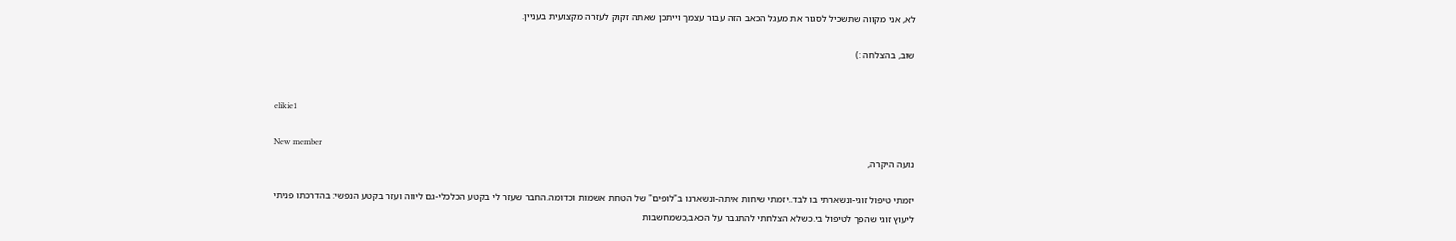לא, אני מקווה שתשכיל לסגור את מעגל הכאב הזה עבור עצמך וייתכן שאתה זקוק לעזרה מקצועית בעניין.

שוב, בהצלחה :)


elikie1

New member
נועה היקרה,

יזמתי טיפול זוגי-ונשארתי בו לבד..יזמתי שיחות איתה-ונשארנו ב"לופים" של הטחת אשמות וכדומה.החבר שעזר לי בקטע הכלכלי-גם ליווה ועזר בקטע הנפשי: בהדרכתו פניתי
ליעוץ זוגי שהפך לטיפול בי.כשלא הצלחתי להתגבר על הכאב,כשמחשבות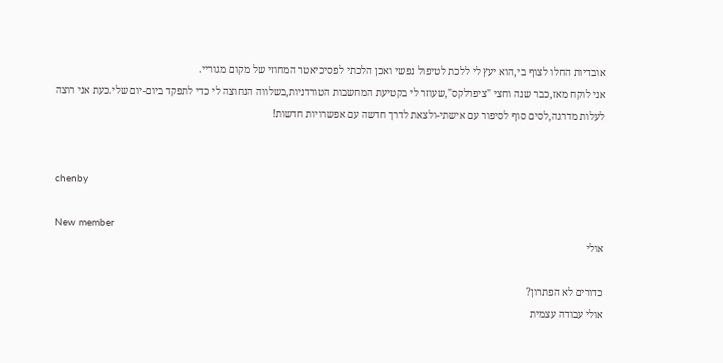אובדיות החלו לצוף בי,הוא יעץ לי ללכת לטיפול נפשי ואכן הלכתי לפסיכיאטר המחוזי של מקום מגוריי.
אני לוקח מאז,כבר שנה וחצי "ציפרלקס",שעוזר לי בקטיעת המחשבות הטורדניות,בשלווה הנחוצה לי כדי לתפקד ביום-יום שלי.כעת אני רוצה לעלות מדרגה,לסים סוף לסיפור עם אישתי-ולצאת לדרך חדשה עם אפשרויות חדשות!


chenby

New member
אולי

כדורים לא הפתרון?
אולי עבודה עצמית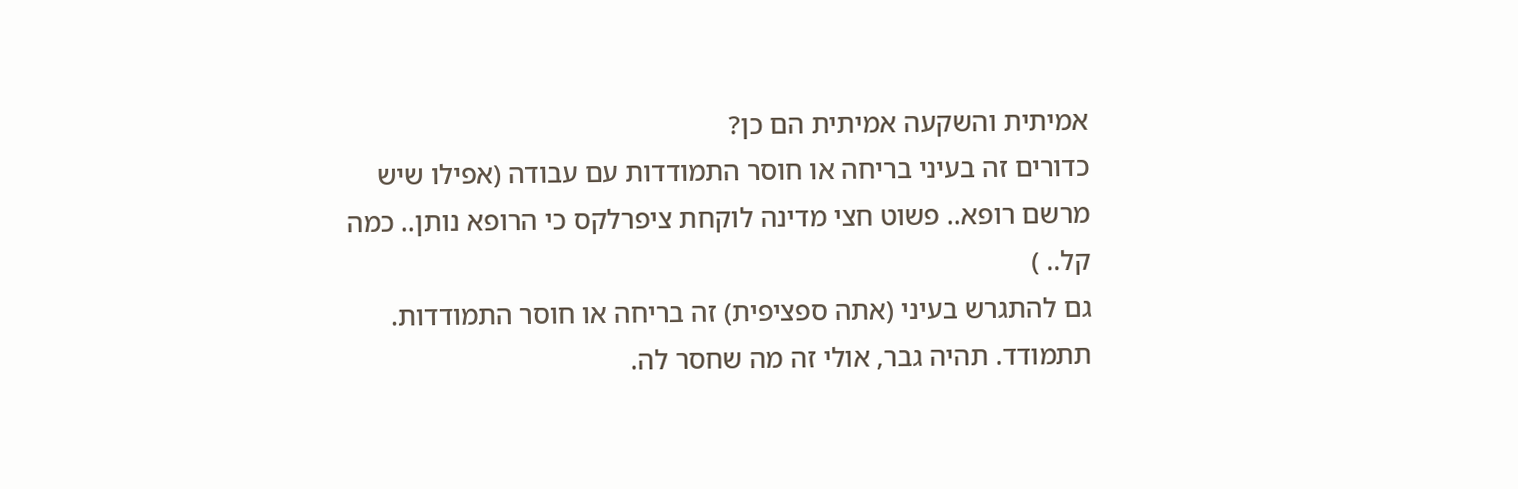אמיתית והשקעה אמיתית הם כן?
כדורים זה בעיני בריחה או חוסר התמודדות עם עבודה (אפילו שיש מרשם רופא.. פשוט חצי מדינה לוקחת ציפרלקס כי הרופא נותן.. כמה קל.. )
גם להתגרש בעיני (אתה ספציפית) זה בריחה או חוסר התמודדות.
תתמודד. תהיה גבר, אולי זה מה שחסר לה.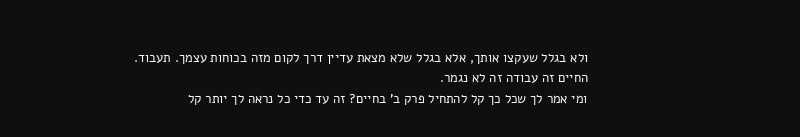ולא בגלל שעקצו אותך, אלא בגלל שלא מצאת עדיין דרך לקום מזה בכוחות עצמך. תעבוד.
החיים זה עבודה זה לא נגמר.
ומי אמר לך שכל כך קל להתחיל פרק ב' בחיים? זה עד כדי כל נראה לך יותר קל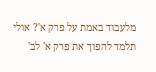מלעבוד באמת על פרק א'? אולי תלמד להפוך את פרק א' לב'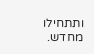ותתחילו מחדש.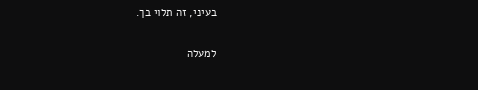בעיני, זה תלוי בך.

למעלה